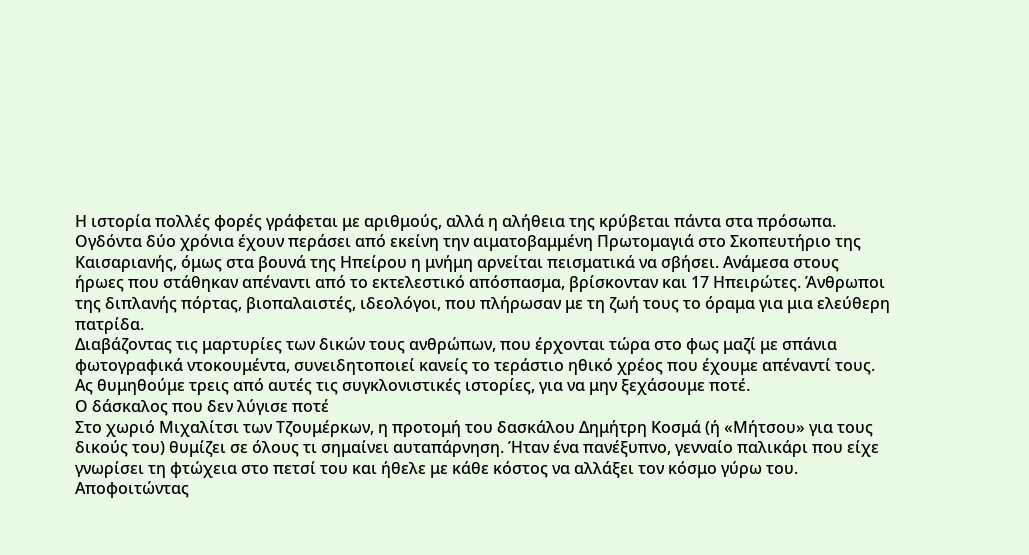Η ιστορία πολλές φορές γράφεται με αριθμούς, αλλά η αλήθεια της κρύβεται πάντα στα πρόσωπα. Ογδόντα δύο χρόνια έχουν περάσει από εκείνη την αιματοβαμμένη Πρωτομαγιά στο Σκοπευτήριο της Καισαριανής, όμως στα βουνά της Ηπείρου η μνήμη αρνείται πεισματικά να σβήσει. Ανάμεσα στους ήρωες που στάθηκαν απέναντι από το εκτελεστικό απόσπασμα, βρίσκονταν και 17 Ηπειρώτες. Άνθρωποι της διπλανής πόρτας, βιοπαλαιστές, ιδεολόγοι, που πλήρωσαν με τη ζωή τους το όραμα για μια ελεύθερη πατρίδα.
Διαβάζοντας τις μαρτυρίες των δικών τους ανθρώπων, που έρχονται τώρα στο φως μαζί με σπάνια φωτογραφικά ντοκουμέντα, συνειδητοποιεί κανείς το τεράστιο ηθικό χρέος που έχουμε απέναντί τους. Ας θυμηθούμε τρεις από αυτές τις συγκλονιστικές ιστορίες, για να μην ξεχάσουμε ποτέ.
Ο δάσκαλος που δεν λύγισε ποτέ
Στο χωριό Μιχαλίτσι των Τζουμέρκων, η προτομή του δασκάλου Δημήτρη Κοσμά (ή «Μήτσου» για τους δικούς του) θυμίζει σε όλους τι σημαίνει αυταπάρνηση. Ήταν ένα πανέξυπνο, γενναίο παλικάρι που είχε γνωρίσει τη φτώχεια στο πετσί του και ήθελε με κάθε κόστος να αλλάξει τον κόσμο γύρω του.
Αποφοιτώντας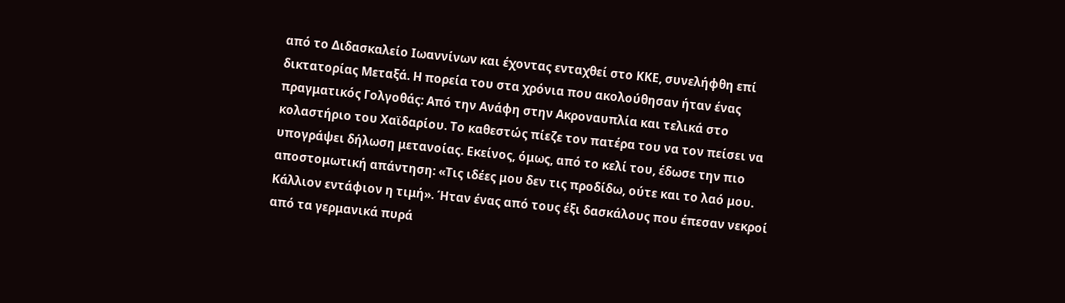από το Διδασκαλείο Ιωαννίνων και έχοντας ενταχθεί στο ΚΚΕ, συνελήφθη επί δικτατορίας Μεταξά. Η πορεία του στα χρόνια που ακολούθησαν ήταν ένας πραγματικός Γολγοθάς: Από την Ανάφη στην Ακροναυπλία και τελικά στο κολαστήριο του Χαϊδαρίου. Το καθεστώς πίεζε τον πατέρα του να τον πείσει να υπογράψει δήλωση μετανοίας. Εκείνος, όμως, από το κελί του, έδωσε την πιο αποστομωτική απάντηση: «Τις ιδέες μου δεν τις προδίδω, ούτε και το λαό μου. Κάλλιον εντάφιον η τιμή». Ήταν ένας από τους έξι δασκάλους που έπεσαν νεκροί από τα γερμανικά πυρά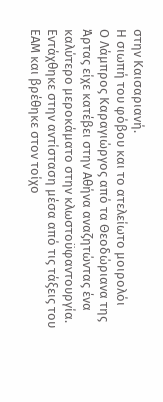στην Καισαριανή.
Η σιωπή του φόβου και το ατελείωτο μοιρολόι
Ο Λάμπρος Καραγιώργος από τα Θεοδώριανα της Άρτας είχε κατέβει στην Αθήνα αναζητώντας ένα καλύτερο μεροκάματο στην κλωστοϋφαντουργία. Εντάχθηκε στην αντίσταση μέσα από τις τάξεις του ΕΑΜ και βρέθηκε στον τοίχο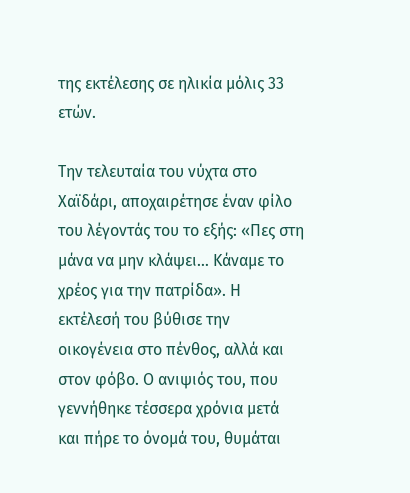της εκτέλεσης σε ηλικία μόλις 33 ετών.

Την τελευταία του νύχτα στο Χαϊδάρι, αποχαιρέτησε έναν φίλο του λέγοντάς του το εξής: «Πες στη μάνα να μην κλάψει… Κάναμε το χρέος για την πατρίδα». Η εκτέλεσή του βύθισε την οικογένεια στο πένθος, αλλά και στον φόβο. Ο ανιψιός του, που γεννήθηκε τέσσερα χρόνια μετά και πήρε το όνομά του, θυμάται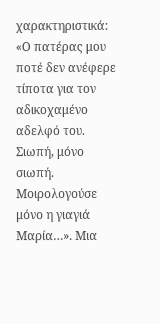χαρακτηριστικά: «Ο πατέρας μου ποτέ δεν ανέφερε τίποτα για τον αδικοχαμένο αδελφό του. Σιωπή, μόνο σιωπή. Μοιρολογούσε μόνο η γιαγιά Μαρία…». Μια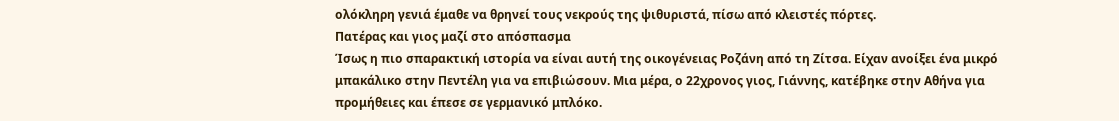ολόκληρη γενιά έμαθε να θρηνεί τους νεκρούς της ψιθυριστά, πίσω από κλειστές πόρτες.
Πατέρας και γιος μαζί στο απόσπασμα
Ίσως η πιο σπαρακτική ιστορία να είναι αυτή της οικογένειας Ροζάνη από τη Ζίτσα. Είχαν ανοίξει ένα μικρό μπακάλικο στην Πεντέλη για να επιβιώσουν. Μια μέρα, ο 22χρονος γιος, Γιάννης, κατέβηκε στην Αθήνα για προμήθειες και έπεσε σε γερμανικό μπλόκο.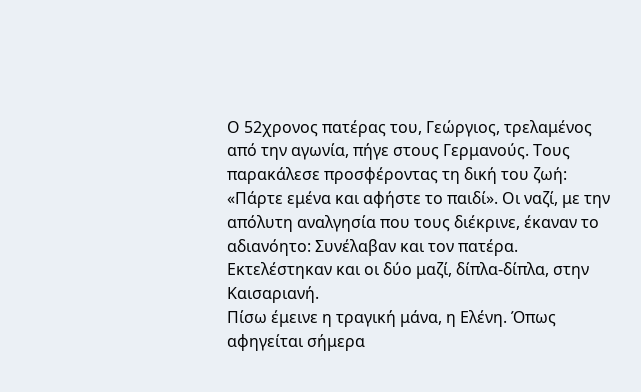Ο 52χρονος πατέρας του, Γεώργιος, τρελαμένος από την αγωνία, πήγε στους Γερμανούς. Τους παρακάλεσε προσφέροντας τη δική του ζωή: «Πάρτε εμένα και αφήστε το παιδί». Οι ναζί, με την απόλυτη αναλγησία που τους διέκρινε, έκαναν το αδιανόητο: Συνέλαβαν και τον πατέρα. Εκτελέστηκαν και οι δύο μαζί, δίπλα-δίπλα, στην Καισαριανή.
Πίσω έμεινε η τραγική μάνα, η Ελένη. Όπως αφηγείται σήμερα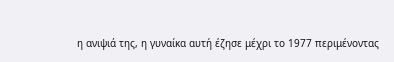η ανιψιά της, η γυναίκα αυτή έζησε μέχρι το 1977 περιμένοντας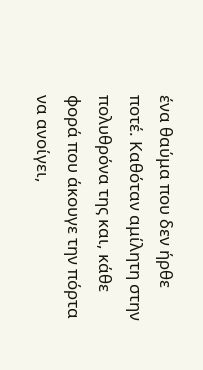ένα θαύμα που δεν ήρθε ποτέ. Καθόταν αμίλητη στην πολυθρόνα της και, κάθε φορά που άκουγε την πόρτα να ανοίγει,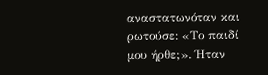αναστατωνόταν και ρωτούσε: «Το παιδί μου ήρθε;». Ήταν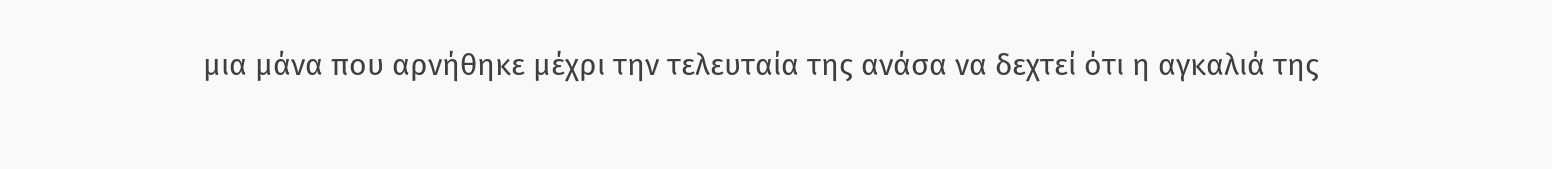μια μάνα που αρνήθηκε μέχρι την τελευταία της ανάσα να δεχτεί ότι η αγκαλιά της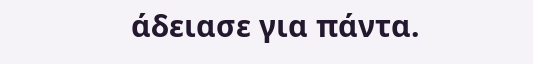άδειασε για πάντα.